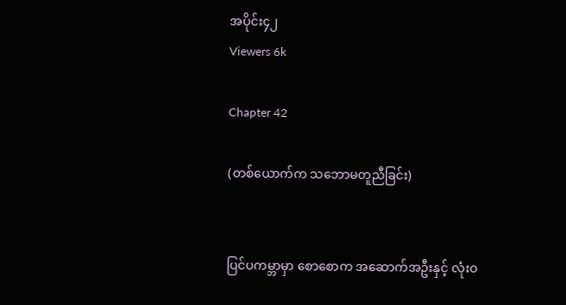အပိုင်း၄၂
Viewers 6k

Chapter 42

(တစ်ယောက်က သဘောမတူညီခြင်း)


ပြင်ပကမ္ဘာမှာ စောစောက အဆောက်အဦးနှင့် လုံးဝ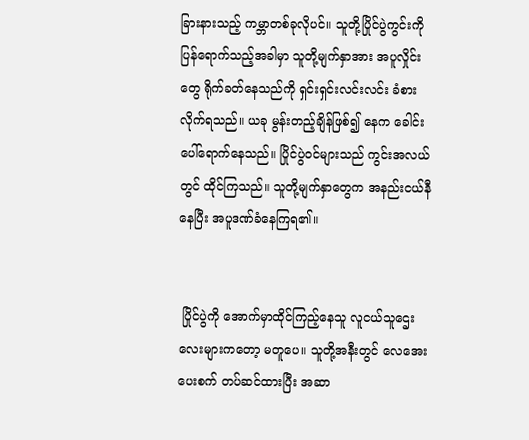ခြားနားသည့် ကမ္ဘာတစ်ခုလိုပင်။ သူတို့ပြိုင်ပွဲကွင်းကို ပြန်ရောက်သည့်အခါမှာ သူတို့မျက်နှာအား အပူလှိုင်းတွေ ရိုက်ခတ်နေသည်ကို ရှင်းရှင်းလင်းလင်း ခံစားလိုက်ရသည်။ ယခု မွန်းတည့်ချိန်ဖြစ်၍ နေက ခေါင်းပေါ်ရောက်နေသည်။ ပြိုင်ပွဲဝင်များသည် ကွင်းအလယ်တွင် ထိုင်ကြသည်။ သူတို့မျက်နှာတွေက အနည်းငယ်နီနေပြီး အပူဒဏ်ခံနေကြရ၏။


 ပြိုင်ပွဲကို အောက်မှာထိုင်ကြည့်နေသူ လူငယ်သူဌေးလေးများကတော့ မတူပေ။ သူတို့အနီးတွင် လေအေးပေးစက် တပ်ဆင်ထားပြီး အဆာ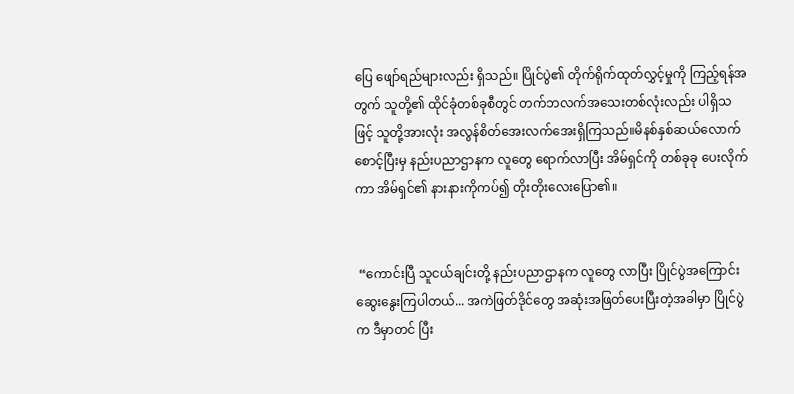ပြေ ဖျော်ရည်များလည်း ရှိသည်။ ပြိုင်ပွဲ၏ တိုက်ရိုက်ထုတ်လွှင့်မှုကို ကြည့်ရန်အတွက် သူတို့၏ ထိုင်ခုံတစ်ခုစီတွင် တက်ဘလက်အသေးတစ်လုံးလည်း ပါရှိသဖြင့် သူတို့အားလုံး အလွန်စိတ်အေးလက်အေးရှိကြသည်။မိနစ်နှစ်ဆယ်လောက် စောင့်ပြီးမှ နည်းပညာဌာနက လူတွေ ရောက်လာပြီး အိမ်ရှင်ကို တစ်ခုခု ပေးလိုက်ကာ အိမ်ရှင်၏ နားနားကိုကပ်၍ တိုးတိုးလေးပြော၏။


 “ကောင်းပြီ သူငယ်ချင်းတို့ နည်းပညာဌာနက လူတွေ လာပြီး ပြိုင်ပွဲအကြောင်း ဆွေးနွေးကြပါတယ်... အကဲဖြတ်ဒိုင်တွေ အဆုံးအဖြတ်ပေးပြီးတဲ့အခါမှာ ပြိုင်ပွဲက ဒီမှာတင် ပြီး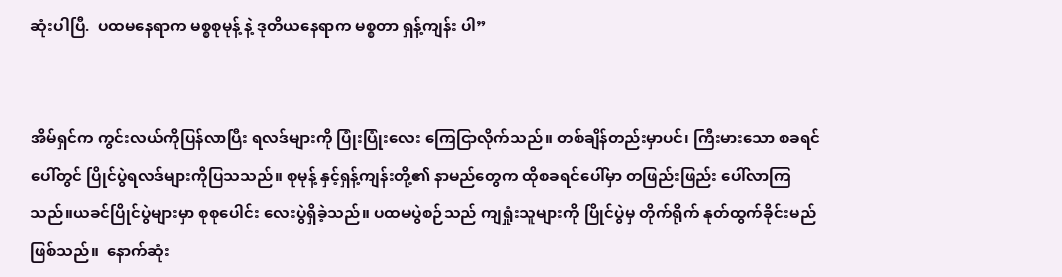ဆုံးပါပြီ.  ပထမနေရာက မစ္စစုမုန့် နဲ့ ဒုတိယနေရာက မစ္စတာ ရှန့်ကျန်း ပါ”


အိမ်ရှင်က ကွင်းလယ်ကိုပြန်လာပြီး ရလဒ်များကို ပြုံးပြုံးလေး ကြေငြာလိုက်သည်။ တစ်ချိန်တည်းမှာပင်၊ ကြီးမားသော စခရင်ပေါ်တွင် ပြိုင်ပွဲရလဒ်များကိုပြသသည်။ စုမုန့် နှင့်ရှန့်ကျန်းတို့၏ နာမည်တွေက ထိုစခရင်ပေါ်မှာ တဖြည်းဖြည်း ပေါ်လာကြသည်။ယခင်ပြိုင်ပွဲများမှာ စုစုပေါင်း လေးပွဲရှိခဲ့သည်။ ပထမပွဲစဉ်သည် ကျရှုံးသူများကို ပြိုင်ပွဲမှ တိုက်ရိုက် နုတ်ထွက်ခိုင်းမည်ဖြစ်သည်။  နောက်ဆုံး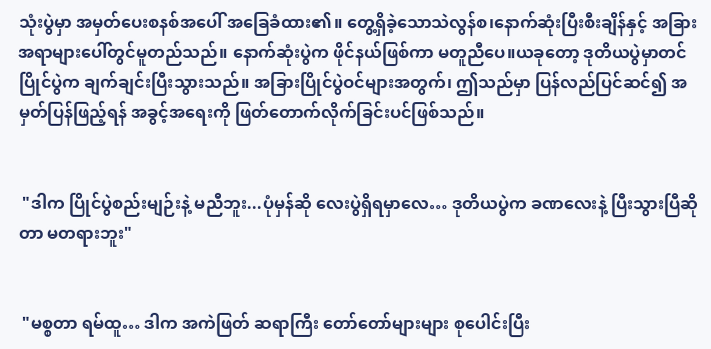သုံးပွဲမှာ အမှတ်ပေးစနစ်အပေါ် အခြေခံထား၏။ တွေ့ရှိခဲ့သောသဲလွန်စ၊နောက်ဆုံးပြီးစီးချိန်နှင့် အခြားအရာများပေါ်တွင်မူတည်သည်။ နောက်ဆုံးပွဲက ဖိုင်နယ်ဖြစ်ကာ မတူညီပေ။ယခုတော့ ဒုတိယပွဲမှာတင် ပြိုင်ပွဲက ချက်ချင်းပြီးသွားသည်။ အခြားပြိုင်ပွဲဝင်များအတွက်၊ ဤသည်မှာ ပြန်လည်ပြင်ဆင်၍ အမှတ်ပြန်ဖြည့်ရန် အခွင့်အရေးကို ဖြတ်တောက်လိုက်ခြင်းပင်ဖြစ်သည်။


 "ဒါက ပြိုင်ပွဲစည်းမျဉ်းနဲ့ မညီဘူး...ပုံမှန်ဆို လေးပွဲရှိရမှာလေ… ဒုတိယပွဲက ခဏလေးနဲ့ ပြီးသွားပြီဆိုတာ မတရားဘူး"


 "မစ္စတာ ရမ်ထူ… ဒါက အကဲဖြတ် ဆရာကြီး တော်တော်များများ စုပေါင်းပြီး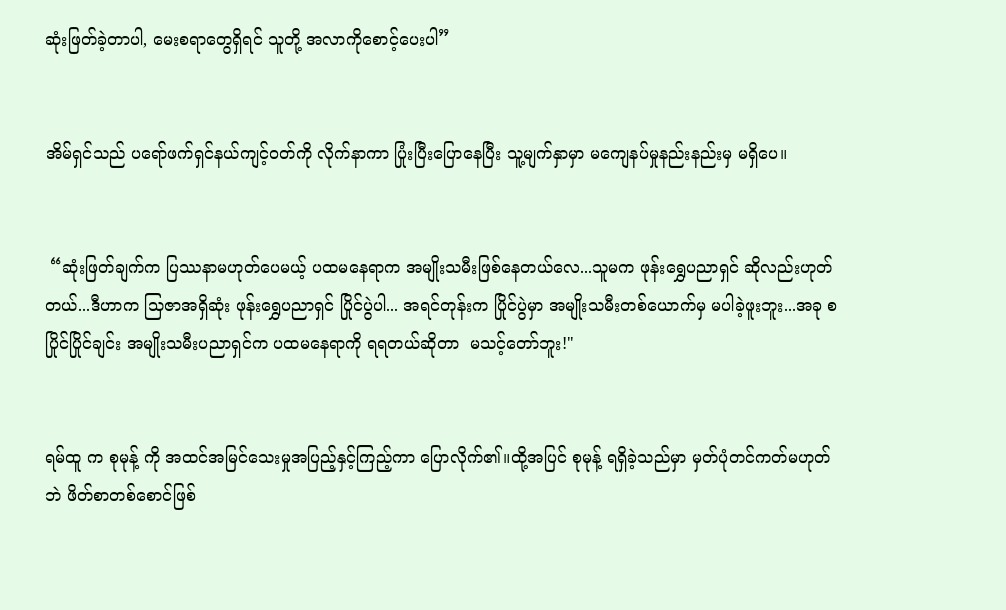ဆုံးဖြတ်ခဲ့တာပါ, မေးစရာတွေရှိရင် သူတို့ အလာကိုစောင့်ပေးပါ”


အိမ်ရှင်သည် ပရော်ဖက်ရှင်နယ်ကျင့်ဝတ်ကို လိုက်နာကာ ပြုံးပြီးပြောနေပြီး သူ့မျက်နှာမှာ မကျေနပ်မှုနည်းနည်းမှ မရှိပေ။


 “ဆုံးဖြတ်ချက်က ပြဿနာမဟုတ်ပေမယ့် ပထမနေရာက အမျိုးသမီးဖြစ်နေတယ်လေ...သူမက ဖုန်းရွှေပညာရှင် ဆိုလည်းဟုတ်တယ်...ဒီဟာက သြဇာအရှိဆုံး ဖုန်းရွှေပညာရှင် ပြိုင်ပွဲပါ... အရင်တုန်းက ပြိုင်ပွဲမှာ အမျိုးသမီးတစ်ယောက်မှ မပါခဲ့ဖူးဘူး...အခု စပြိုင်ပြိုင်ချင်း အမျိုးသမီးပညာရှင်က ပထမနေရာကို ရရတယ်ဆိုတာ  မသင့်တော်ဘူး!"


ရမ်ထူ က စုမုန့် ကို အထင်အမြင်သေးမှုအပြည့်နှင့်ကြည့်ကာ ပြောလိုက်၏။ထို့အပြင် စုမုန့် ရရှိခဲ့သည်မှာ မှတ်ပုံတင်ကတ်မဟုတ်ဘဲ ဖိတ်စာတစ်စောင်ဖြစ်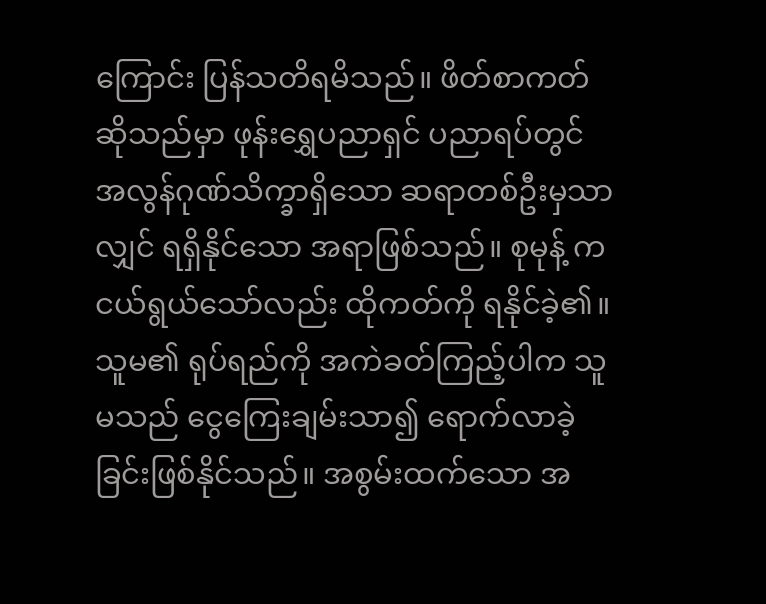ကြောင်း ပြန်သတိရမိသည်။ ဖိတ်စာကတ် ဆိုသည်မှာ ဖုန်းရွှေပညာရှင် ပညာရပ်တွင် အလွန်ဂုဏ်သိက္ခာရှိသော ဆရာတစ်ဦးမှသာလျှင် ရရှိနိုင်သော အရာဖြစ်သည်။ စုမုန့် က ငယ်ရွယ်သော်လည်း ထိုကတ်ကို ရနိုင်ခဲ့၏။  သူမ၏ ရုပ်ရည်ကို အကဲခတ်ကြည့်ပါက သူမသည် ငွေကြေးချမ်းသာ၍ ရောက်လာခဲ့ခြင်းဖြစ်နိုင်သည်။ အစွမ်းထက်သော အ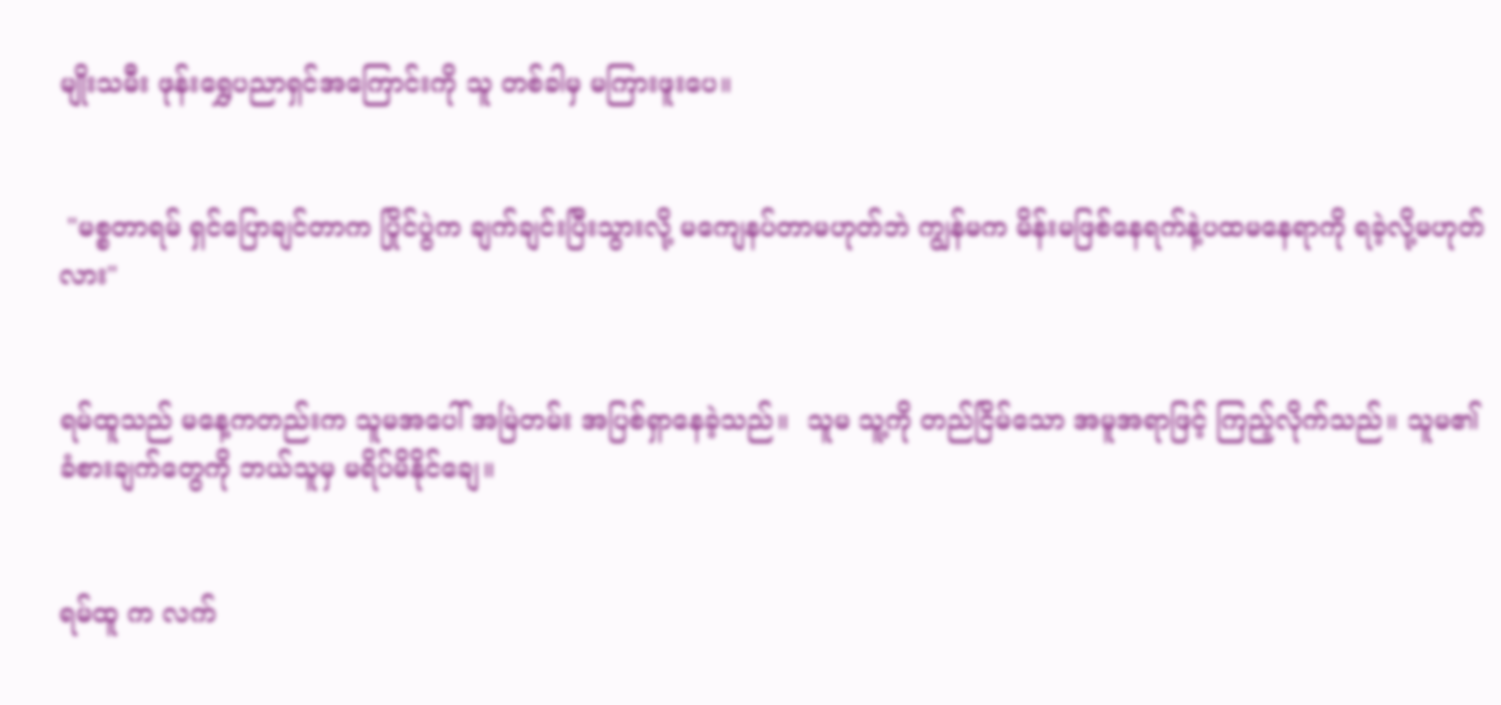မျိုးသမီး ဖုန်းရွှေပညာရှင်အကြောင်းကို သူ တစ်ခါမှ မကြားဖူးပေ။


 "မစ္စတာရမ် ရှင်ပြောချင်တာက ပြိုင်ပွဲက ချက်ချင်းပြီးသွားလို့ မကျေနပ်တာမဟုတ်ဘဲ ကျွန်မက မိန်းမဖြစ်နေရက်နဲ့ပထမနေရာကို ရခဲ့လို့မဟုတ်လား"


ရမ်ထူသည် မနေ့ကတည်းက သူမအပေါ် အမြဲတမ်း အပြစ်ရှာနေခဲ့သည်။  သူမ သူ့ကို တည်ငြိမ်သော အမူအရာဖြင့် ကြည့်လိုက်သည်။ သူမ၏ ခံစားချက်တွေကို ဘယ်သူမှ မရိပ်မိနိုင်ချေ။


ရမ်ထူ က လက်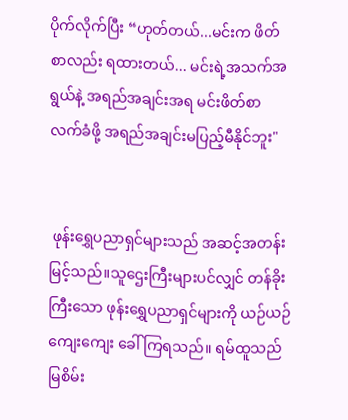ပိုက်လိုက်ပြီး “ဟုတ်တယ်...မင်းက ဖိတ်စာလည်း ရထားတယ်... မင်းရဲ့အသက်အရွယ်နဲ့ အရည်အချင်းအရ မင်းဖိတ်စာလက်ခံဖို့ အရည်အချင်းမပြည့်မီနိုင်ဘူး"


 ဖုန်းရွှေပညာရှင်များသည် အဆင့်အတန်းမြင့်သည်။သူဌေးကြီးများပင်လျှင် တန်ခိုးကြီးသော ဖုန်းရွှေပညာရှင်များကို ယဉ်ယဉ်ကျေးကျေး ခေါ်ကြရသည်။ ရမ်ထူသည် မြစိမ်း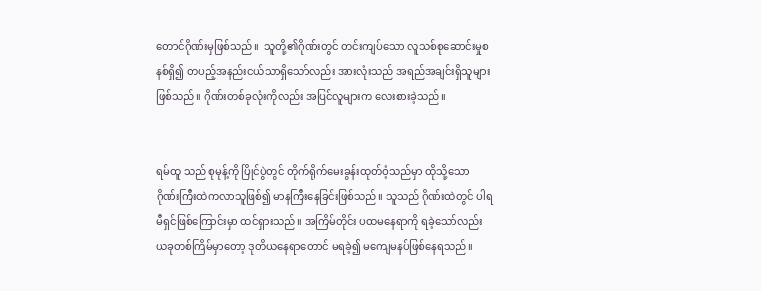တောင်ဂိုဏ်းမှဖြစ်သည်။  သူတို့၏ဂိုဏ်းတွင် တင်းကျပ်သော လူသစ်စုဆောင်းမှုစနစ်ရှိ၍ တပည့်အနည်းငယ်သာရှိသော်လည်း အားလုံးသည် အရည်အချင်းရှိသူများဖြစ်သည်။ ဂိုဏ်းတစ်ခုလုံးကိုလည်း အပြင်လူများက လေးစားခဲ့သည်။


ရမ်ထူ သည် စုမုန့်ကို ပြိုင်ပွဲတွင် တိုက်ရိုက်မေးခွန်းထုတ်ဝံ့သည်မှာ ထိုသို့သော ဂိုဏ်းကြီးထဲကလာသူဖြစ်၍ မာနကြီးနေခြင်းဖြစ်သည်။ သူသည် ဂိုဏ်းထဲတွင် ပါရမီရှင်ဖြစ်ကြောင်းမှာ ထင်ရှားသည်။ အကြိမ်တိုင်း ပထမနေရာကို ရခဲ့သော်လည်း ယခုတစ်ကြိမ်မှာတော့ ဒုတိယနေရာတောင် မရခဲ့၍ မကျေမနပ်ဖြစ်နေရသည်။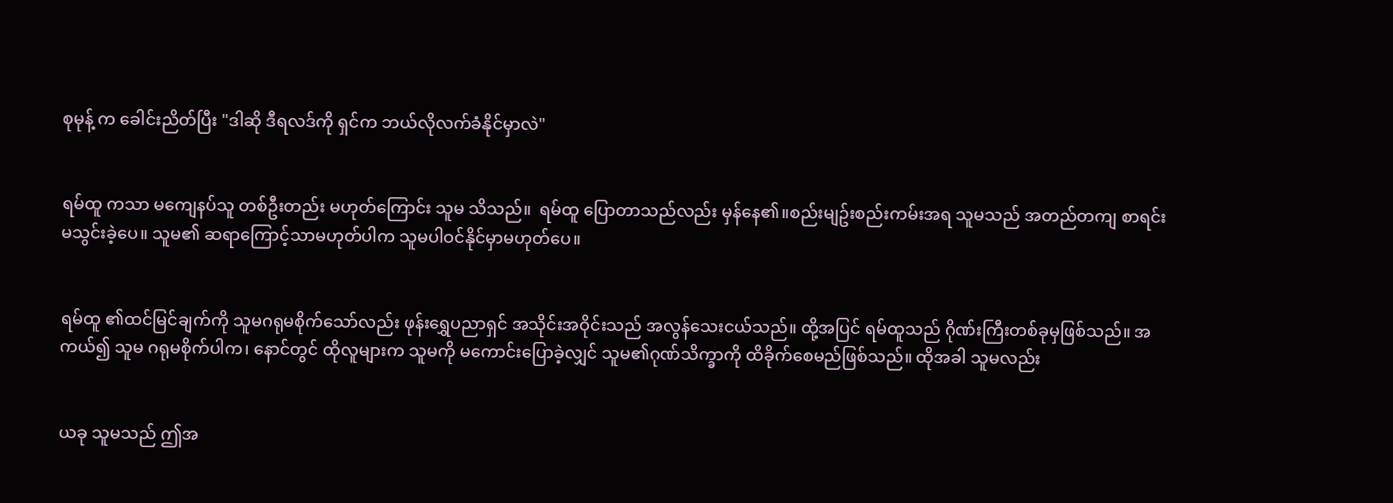စုမုန့် က ခေါင်းညိတ်ပြီး "ဒါဆို ဒီရလဒ်ကို ရှင်က ဘယ်လိုလက်ခံနိုင်မှာလဲ"


ရမ်ထူ ကသာ မကျေနပ်သူ တစ်ဦးတည်း မဟုတ်ကြောင်း သူမ သိသည်။  ရမ်ထူ ပြောတာသည်လည်း မှန်နေ၏။စည်းမျဥ်းစည်းကမ်းအရ သူမသည် အတည်တကျ စာရင်းမသွင်းခဲ့ပေ။ သူမ၏ ဆရာကြောင့်သာမဟုတ်ပါက သူမပါဝင်နိုင်မှာမဟုတ်ပေ။


ရမ်ထူ ၏ထင်မြင်ချက်ကို သူမဂရုမစိုက်သော်လည်း ဖုန်းရွှေပညာရှင် အသိုင်းအဝိုင်းသည် အလွန်သေးငယ်သည်။ ထို့အပြင် ရမ်ထူသည် ဂိုဏ်းကြီးတစ်ခုမှဖြစ်သည်။ အကယ်၍ သူမ ဂရုမစိုက်ပါက၊ နောင်တွင် ထိုလူများက သူမကို မကောင်းပြောခဲ့လျှင် သူမ၏ဂုဏ်သိက္ခာကို ထိခိုက်စေမည်ဖြစ်သည်။ ထိုအခါ သူမလည်း


ယခု သူမသည် ဤအ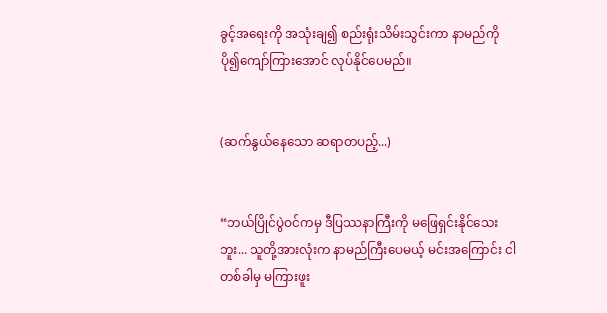ခွင့်အရေးကို အသုံးချ၍ စည်းရုံးသိမ်းသွင်းကာ နာမည်ကို ပို၍ကျော်ကြားအောင် လုပ်နိုင်ပေမည်။


(ဆက်နွယ်နေသော ဆရာတပည့်...)


“ဘယ်ပြိုင်ပွဲဝင်ကမှ ဒီပြဿနာကြီးကို မဖြေရှင်းနိုင်သေးဘူး... သူတို့အားလုံးက နာမည်ကြီးပေမယ့် မင်းအကြောင်း ငါ တစ်ခါမှ မကြားဖူး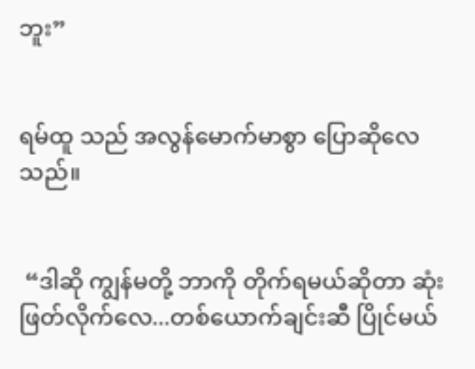ဘူး”


ရမ်ထူ သည် အလွန်မောက်မာစွာ ပြောဆိုလေသည်။


 “ဒါဆို ကျွန်မတို့ ဘာကို တိုက်ရမယ်ဆိုတာ ဆုံးဖြတ်လိုက်လေ...တစ်ယောက်ချင်းဆီ ပြိုင်မယ်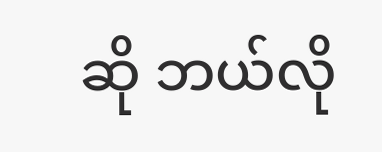ဆို ဘယ်လို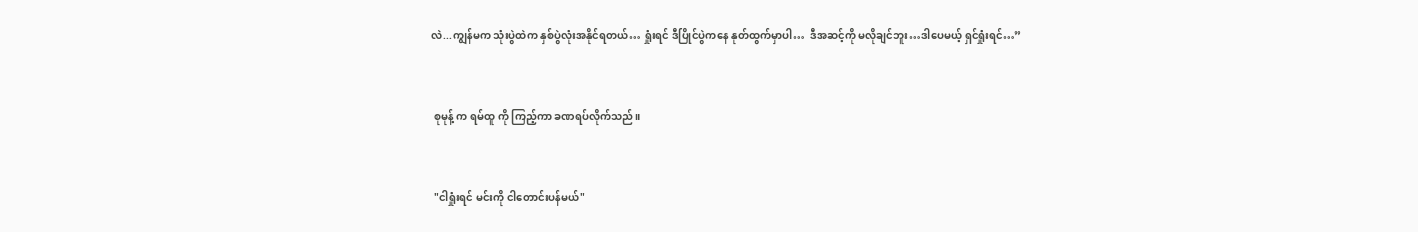လဲ...ကျွန်မက သုံးပွဲထဲက နှစ်ပွဲလုံးအနိုင်ရတယ်… ရှုံးရင် ဒီပြိုင်ပွဲကနေ နုတ်ထွက်မှာပါ…  ဒီအဆင့်ကို မလိုချင်ဘူး…ဒါပေမယ့် ရှင်ရှုံးရင်…”


 စုမုန့် က ရမ်ထူ ကို ကြည့်ကာ ခဏရပ်လိုက်သည်။


 "ငါရှုံးရင် မင်းကို ငါတောင်းပန်မယ်"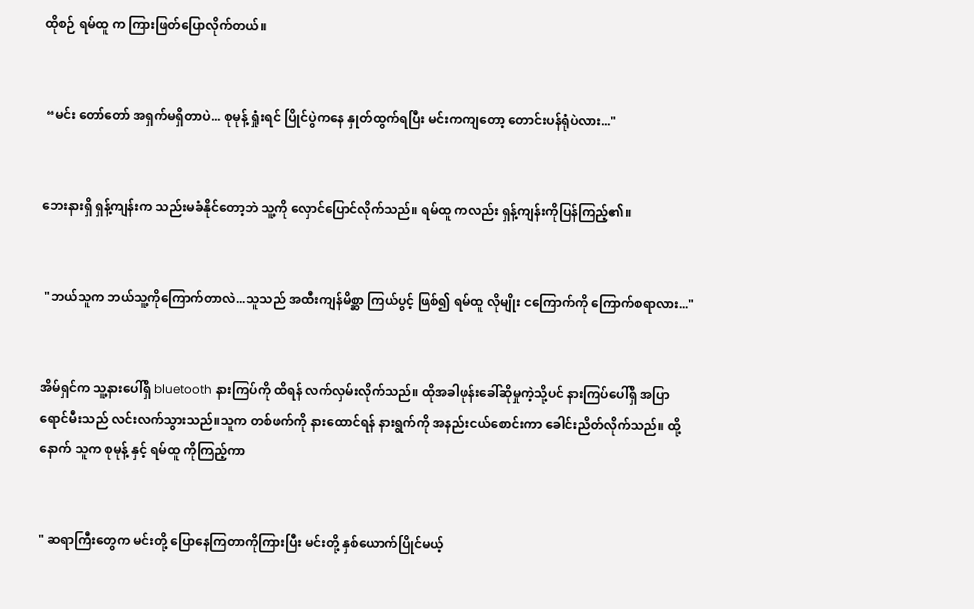ထိုစဉ် ရမ်ထူ က ကြားဖြတ်ပြောလိုက်တယ်။


 “မင်း တော်တော် အရှက်မရှိတာပဲ... စုမုန့် ရှုံးရင် ပြိုင်ပွဲကနေ နှုတ်ထွက်ရပြီး မင်းကကျတော့ တောင်းပန်ရုံပဲလား..."


ဘေးနားရှိ ရှန့်ကျန်းက သည်းမခံနိုင်တော့ဘဲ သူ့ကို လှောင်ပြောင်လိုက်သည်။ ရမ်ထူ ကလည်း ရှန့်ကျန်းကိုပြန်ကြည့်၏။


 "ဘယ်သူက ဘယ်သူ့ကိုကြောက်တာလဲ...သူသည် အထီးကျန်မိစ္ဆာ ကြယ်ပွင့် ဖြစ်၍ ရမ်ထူ လိုမျိုး ငကြောက်ကို ကြောက်စရာလား..."


အိမ်ရှင်က သူ့နားပေါ်ရှိ bluetooth နားကြပ်ကို ထိရန် လက်လှမ်းလိုက်သည်။ ထိုအခါဖုန်းခေါ်ဆိုမှုကဲ့သို့ပင် နားကြပ်ပေါ်ရှိ အပြာရောင်မီးသည် လင်းလက်သွားသည်။သူက တစ်ဖက်ကို နားထောင်ရန် နားရွက်ကို အနည်းငယ်စောင်းကာ ခေါင်းညိတ်လိုက်သည်။ ထို့နောက် သူက စုမုန့် နှင့် ရမ်ထူ ကိုကြည့်ကာ


" ဆရာကြီးတွေက မင်းတို့ ပြောနေကြတာကိုကြားပြီး မင်းတို့ နှစ်ယောက်ပြိုင်မယ့်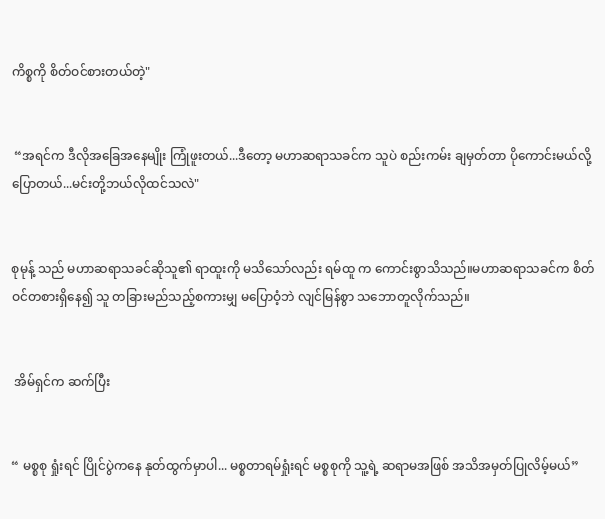ကိစ္စကို စိတ်ဝင်စားတယ်တဲ့"


 “အရင်က ဒီလိုအခြေအနေမျိုး ကြုံဖူးတယ်...ဒီတော့ မဟာဆရာသခင်က သူပဲ စည်းကမ်း ချမှတ်တာ ပိုကောင်းမယ်လို့ ပြောတယ်...မင်းတို့ဘယ်လိုထင်သလဲ"


စုမုန့် သည် မဟာဆရာသခင်ဆိုသူ၏ ရာထူးကို မသိသော်လည်း ရမ်ထူ က ကောင်းစွာသိသည်။မဟာဆရာသခင်က စိတ်ဝင်တစားရှိနေ၍ သူ တခြားမည်သည့်စကားမျှ မပြောဝံ့ဘဲ လျင်မြန်စွာ သဘောတူလိုက်သည်။


 အိမ်ရှင်က ဆက်ပြီး


“ မစ္စစု ရှုံးရင် ပြိုင်ပွဲကနေ နုတ်ထွက်မှာပါ... မစ္စတာရမ်ရှုံးရင် မစ္စစုကို သူ့ရဲ့ ဆရာမအဖြစ် အသိအမှတ်ပြုလိမ့်မယ်”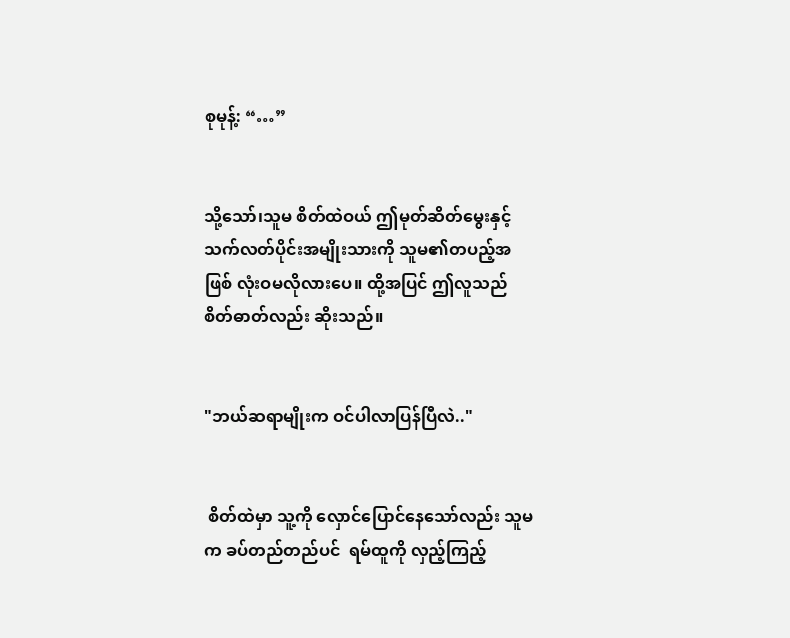စုမုန့်: “…”


သို့သော်၊သူမ စိတ်ထဲဝယ် ဤမုတ်ဆိတ်မွေးနှင့် သက်လတ်ပိုင်းအမျိုးသားကို သူမ၏တပည့်အဖြစ် လုံးဝမလိုလားပေ။ ထို့အပြင် ဤလူသည် စိတ်ဓာတ်လည်း ဆိုးသည်။


"ဘယ်ဆရာမျိုးက ဝင်ပါလာပြန်ပြီလဲ.."


 စိတ်ထဲမှာ သူ့ကို လှောင်ပြောင်နေသော်လည်း သူမက ခပ်တည်တည်ပင်  ရမ်ထူကို လှည့်ကြည့်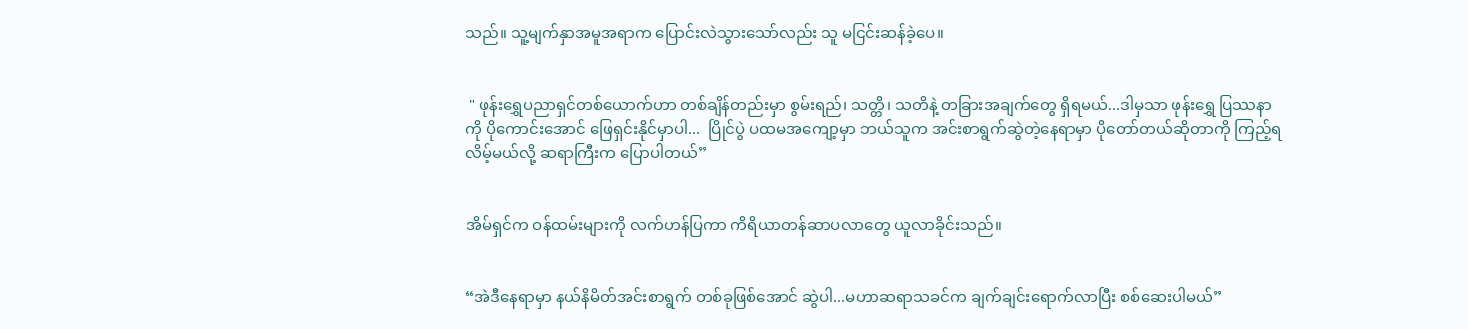သည်။ သူ့မျက်နှာအမူအရာက ပြောင်းလဲသွားသော်လည်း သူ မငြင်းဆန်ခဲ့ပေ။


 " ဖုန်းရွှေပညာရှင်တစ်ယောက်ဟာ တစ်ချိန်တည်းမှာ စွမ်းရည်၊ သတ္တိ၊ သတိနဲ့ တခြားအချက်တွေ ရှိရမယ်...ဒါမှသာ ဖုန်းရွှေ ပြဿနာကို ပိုကောင်းအောင် ဖြေရှင်းနိုင်မှာပါ...  ပြိုင်ပွဲ ပထမအကျော့မှာ ဘယ်သူက အင်းစာရွက်‌ဆွဲတဲ့နေရာမှာ ပိုတော်တယ်ဆိုတာကို ကြည့်ရလိမ့်မယ်လို့ ဆရာကြီးက ပြောပါတယ်”


အိမ်ရှင်က ဝန်ထမ်းများကို လက်ဟန်ပြကာ ကိရိယာတန်ဆာပလာတွေ ယူလာခိုင်းသည်။


“အဲဒီနေရာမှာ နယ်နိမိတ်အင်းစာရွက် တစ်ခုဖြစ်အောင် ဆွဲပါ...မဟာဆရာသခင်က ချက်ချင်းရောက်လာပြီး စစ်ဆေးပါမယ်”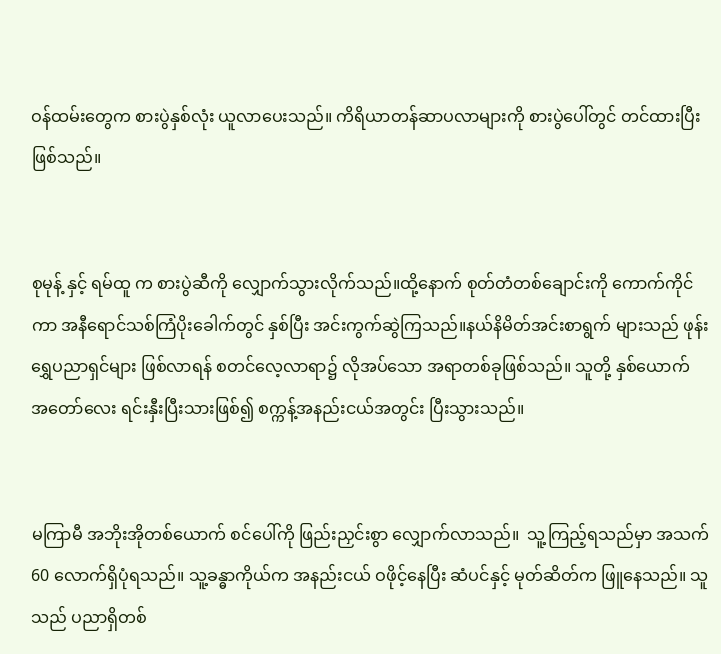ဝန်ထမ်းတွေက စားပွဲနှစ်လုံး ယူလာပေးသည်။ ကိရိယာတန်ဆာပလာများကို စားပွဲပေါ်တွင် တင်ထားပြီးဖြစ်သည်။


စုမုန့် နှင့် ရမ်ထူ က စားပွဲဆီကို လျှောက်သွားလိုက်သည်။ထို့နောက် စုတ်တံတစ်ချောင်းကို ကောက်ကိုင်ကာ အနီရောင်သစ်ကြံပိုးခေါက်တွင် နှစ်ပြီး အင်းကွက်ဆွဲကြသည်။နယ်နိမိတ်အင်းစာရွက် များသည် ဖုန်းရွှေပညာရှင်များ ဖြစ်လာရန် စတင်လေ့လာရာ၌ လိုအပ်သော အရာတစ်ခုဖြစ်သည်။ သူတို့ နှစ်ယောက် အတော်လေး ရင်းနှီးပြီးသားဖြစ်၍ စက္ကန့်အနည်းငယ်အတွင်း ပြီးသွားသည်။


မကြာမီ အဘိုးအိုတစ်ယောက် စင်ပေါ်ကို ဖြည်းညှင်းစွာ လျှောက်လာသည်။  သူ့ကြည့်ရသည်မှာ အသက် 60 လောက်ရှိပုံရသည်။ သူ့ခန္ဓာကိုယ်က အနည်းငယ် ဝဖိုင့်နေပြီး ဆံပင်နှင့် မုတ်ဆိတ်က ဖြူနေသည်။ သူသည် ပညာရှိတစ်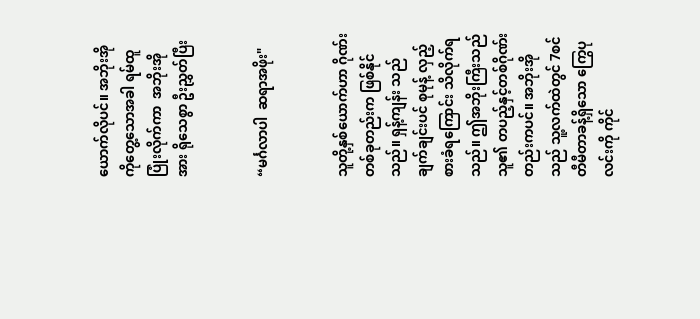ယောက်လိုပင်။ အဘိုးအိုကိုတွေ့သောအခါ ရမ်ထူ ပြုံးလိုက်ကာ  အဘိုးအိုအား ရိုသေစွာ ဦးညွှတ်ပြီး


“မင်္ဂလာပါ  ဆရာအဖိုး"


သူတို့နှစ်ယောက်ဟာ ဂိုဏ်းတစ်ခုတည်းက ဖြစ်နိုင်သည်။ ရှန့်ကျန်း သည် ချက်ချင်းပင် စုမုန့် လှည့်စားခံရကြောင်း သိလိုက်ရသည်။ ဤအဘိုးကြီးသည် သူ၏ တပည့်နှင့်တစ်ဂိုဏ်းတည်းကပင်။ အဘိုးအိုသည် သူ့လက်ထဲတွင် 7စင်တီမီတာခန့်ရှိသော ကြွေပုလင်းကို ကိုင်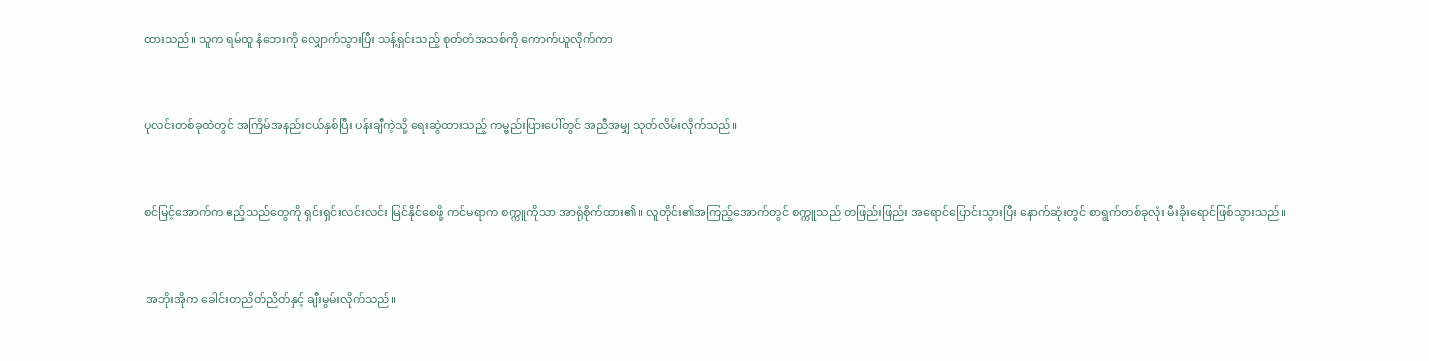ထားသည်။ သူက ရမ်ထူ နံဘေးကို လျှောက်သွားပြီး သန့်ရှင်းသည့် စုတ်တံအသစ်ကို ကောက်ယူလိုက်ကာ


ပုလင်းတစ်ခုထဲတွင် အကြိမ်အနည်းငယ်နှစ်ပြီး ပန်းချီကဲ့သို့ ရေးဆွဲထားသည့် ကမ္ဗည်းပြားပေါ်တွင် အညီအမျှ သုတ်လိမ်းလိုက်သည်။


စင်မြင့်အောက်က ဧည့်သည်တွေကို ရှင်းရှင်းလင်းလင်း မြင်နိုင်စေဖို့ ကင်မရာက စက္ကူကိုသာ အာရုံစိုက်ထား၏။ လူတိုင်း၏အကြည့်အောက်တွင် စက္ကူသည် တဖြည်းဖြည်း အရောင်ပြောင်းသွားပြီး နောက်ဆုံးတွင် စာရွက်တစ်ခုလုံး မီးခိုးရောင်ဖြစ်သွားသည်။


 အဘိုးအိုက ခေါင်းတညိတ်ညိတ်နှင့် ချီးမွမ်းလိုက်သည်။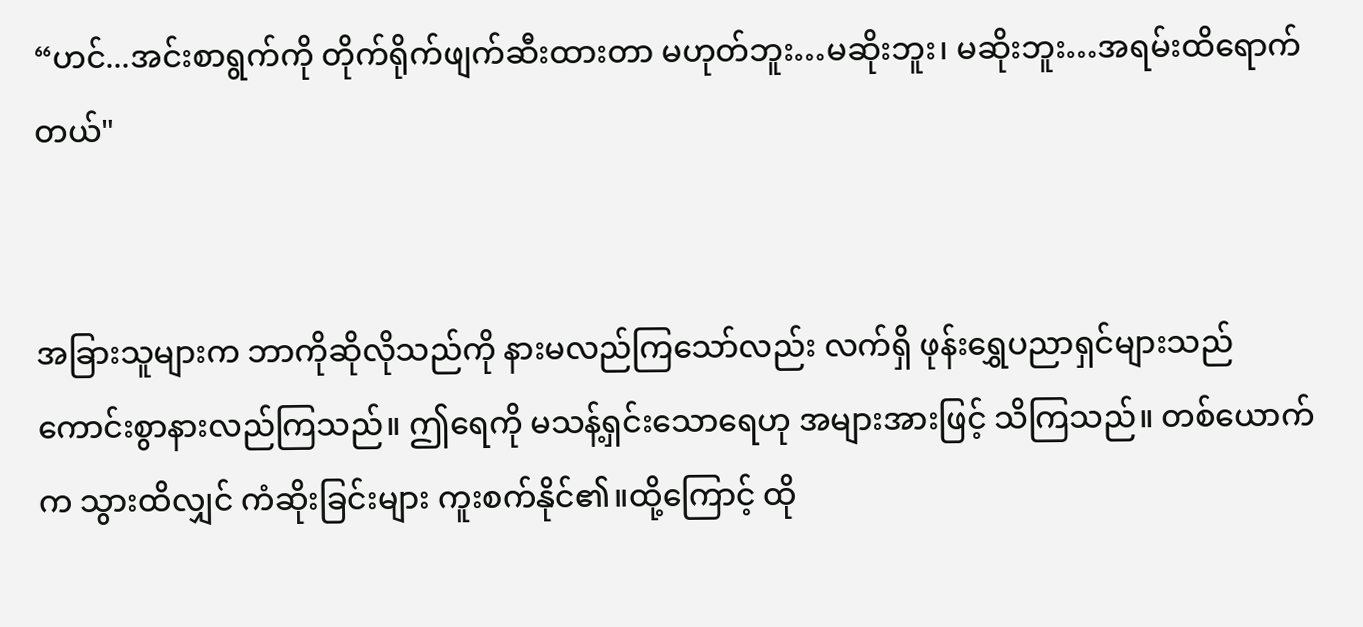“ဟင်...အင်းစာရွက်ကို တိုက်ရိုက်ဖျက်ဆီးထားတာ မဟုတ်ဘူး…မဆိုးဘူး၊ မဆိုးဘူး…အရမ်းထိရောက်တယ်"


အခြားသူများက ဘာကိုဆိုလိုသည်ကို နားမလည်ကြသော်လည်း လက်ရှိ ဖုန်းရွှေပညာရှင်များသည် ကောင်းစွာနားလည်ကြသည်။ ဤရေကို မသန့်ရှင်းသောရေဟု အများအားဖြင့် သိကြသည်။ တစ်ယောက်က သွားထိလျှင် ကံဆိုးခြင်းများ ကူးစက်နိုင်၏။ထို့ကြောင့် ထို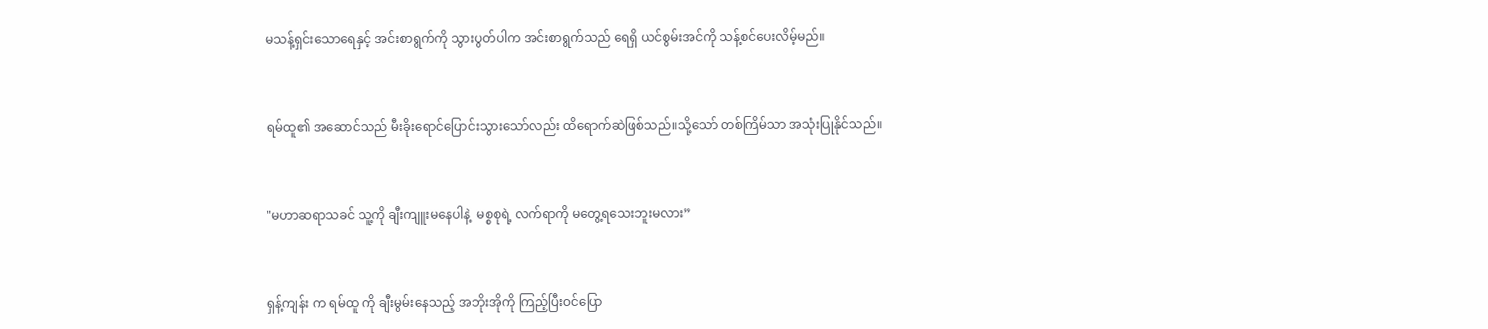မသန့်ရှင်းသောရေနှင့် အင်းစာရွက်ကို သွားပွတ်ပါက အင်းစာရွက်သည် ရေရှိ ယင်စွမ်းအင်ကို သန့်စင်ပေးလိမ့်မည်။


ရမ်ထူ၏ အဆောင်သည် မီးခိုးရောင်ပြောင်းသွားသော်လည်း ထိရောက်ဆဲဖြစ်သည်။သို့သော် တစ်ကြိမ်သာ အသုံးပြုနိုင်သည်။


"မဟာဆရာသခင် သူ့ကို ချီးကျူးမနေပါနဲ့  မစ္စစုရဲ့ လက်ရာကို မတွေ့ရသေးဘူးမလား”


ရှန့်ကျန်း က ရမ်ထူ ကို ချီးမွမ်းနေသည့် အဘိုးအိုကို ကြည့်ပြီးဝင်ပြော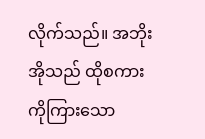လိုက်သည်။ အဘိုးအိုသည် ထိုစကားကိုကြားသော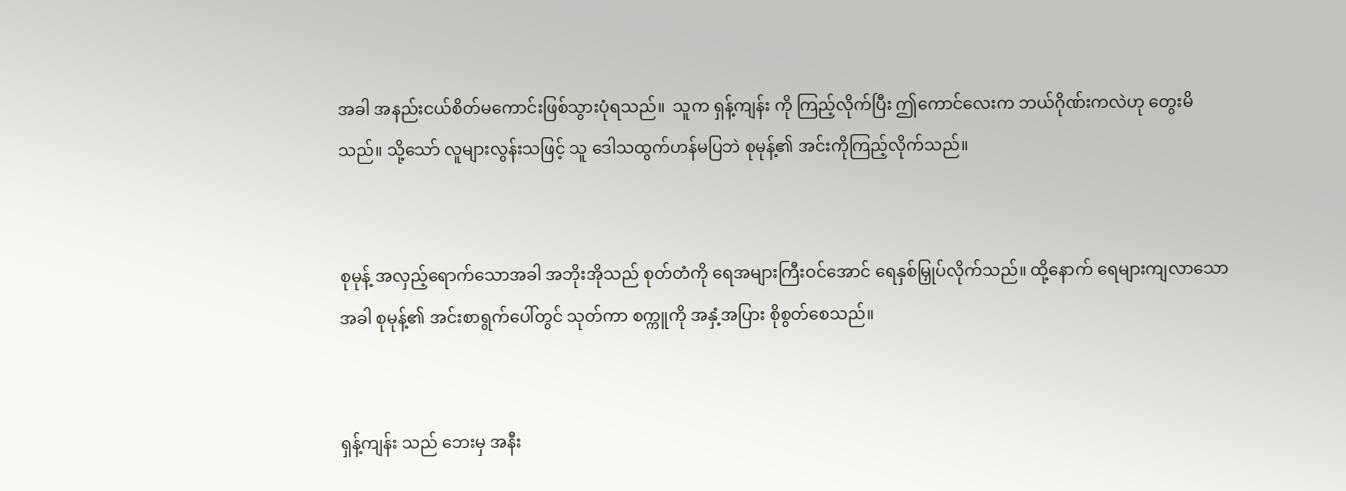အခါ အနည်းငယ်စိတ်မကောင်းဖြစ်သွားပုံရသည်။  သူက ရှန့်ကျန်း ကို ကြည့်လိုက်ပြီး ဤကောင်လေးက ဘယ်ဂိုဏ်းကလဲဟု တွေးမိသည်။ သို့သော် လူများလွန်းသဖြင့် သူ ဒေါသထွက်ဟန်မပြဘဲ စုမုန့်၏ အင်းကိုကြည့်လိုက်သည်။


စုမုန့် အလှည့်ရောက်သောအခါ အဘိုးအိုသည် စုတ်တံကို ရေအများကြီးဝင်အောင် ရေနှစ်မြှုပ်လိုက်သည်။ ထို့နောက် ရေများကျလာသောအခါ စုမုန့်၏ အင်းစာရွက်ပေါ်တွင် သုတ်ကာ စက္ကူကို အနှံ့အပြား စိုစွတ်စေသည်။


ရှန့်ကျန်း သည် ဘေးမှ အနီး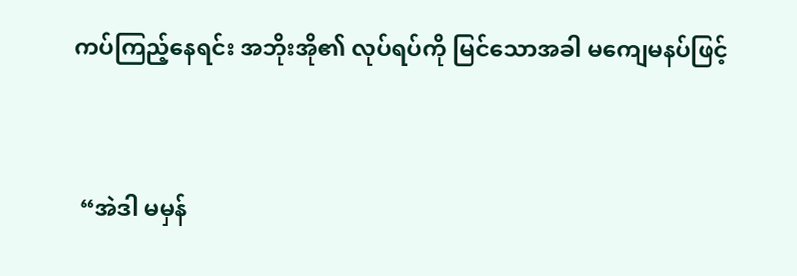ကပ်ကြည့်နေရင်း အဘိုးအို၏ လုပ်ရပ်ကို မြင်သောအခါ မကျေမနပ်ဖြင့်


 “အဲဒါ မမှန်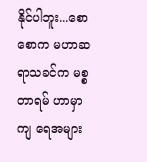နိုင်ပါဘူး...စောစောက မဟာဆရာသခင်က မစ္စတာရမ် ဟာမှာကျ ရေအများ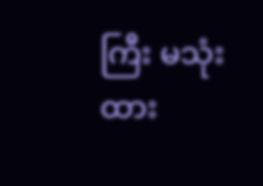ကြီး မသုံးထား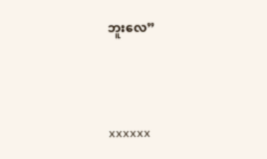ဘူးလေ”



xxxxxx